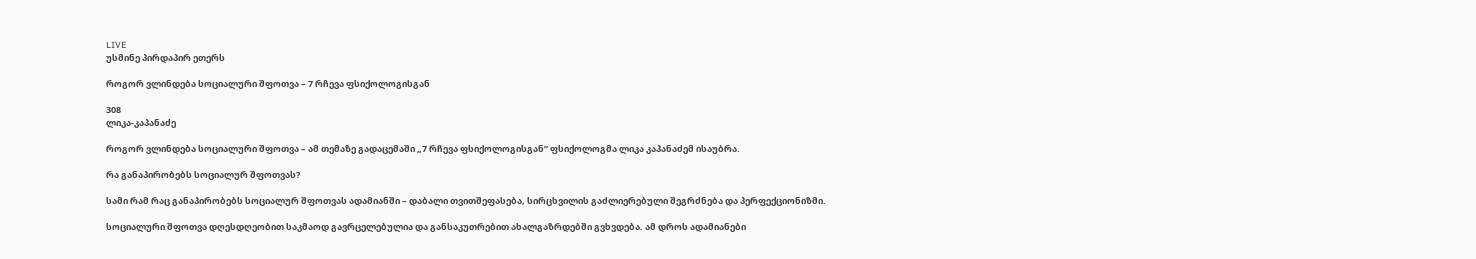LIVE
უსმინე პირდაპირ ეთერს

როგორ ვლინდება სოციალური შფოთვა – 7 რჩევა ფსიქოლოგისგან

308
ლიკა-კაპანაძე

როგორ ვლინდება სოციალური შფოთვა – ამ თემაზე გადაცემაში „7 რჩევა ფსიქოლოგისგან” ფსიქოლოგმა ლიკა კაპანაძემ ისაუბრა.

რა განაპირობებს სოციალურ შფოთვას?

სამი რამ რაც განაპირობებს სოციალურ შფოთვას ადამიანში – დაბალი თვითშეფასება, სირცხვილის გაძლიერებული შეგრძნება და პერფექციონიზმი.

სოციალური შფოთვა დღესდღეობით საკმაოდ გავრცელებულია და განსაკუთრებით ახალგაზრდებში გვხვდება. ამ დროს ადამიანები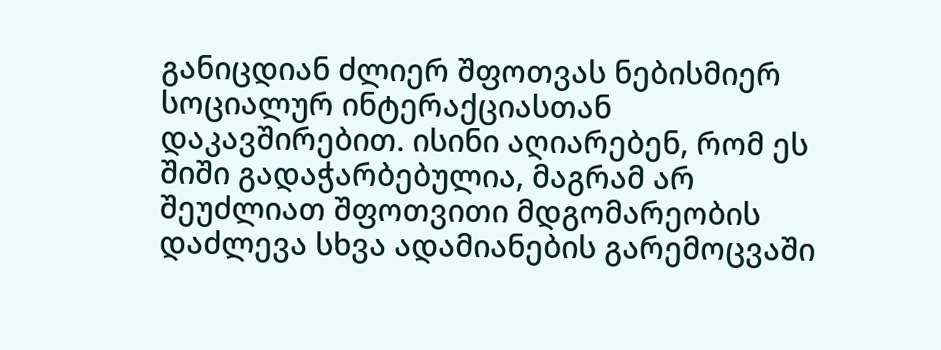განიცდიან ძლიერ შფოთვას ნებისმიერ სოციალურ ინტერაქციასთან დაკავშირებით. ისინი აღიარებენ, რომ ეს შიში გადაჭარბებულია, მაგრამ არ შეუძლიათ შფოთვითი მდგომარეობის დაძლევა სხვა ადამიანების გარემოცვაში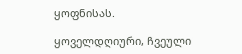ყოფნისას.

ყოველდღიური, ჩვეული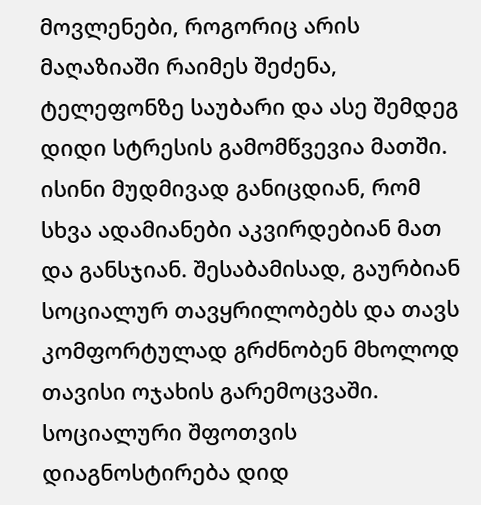მოვლენები, როგორიც არის მაღაზიაში რაიმეს შეძენა, ტელეფონზე საუბარი და ასე შემდეგ დიდი სტრესის გამომწვევია მათში. ისინი მუდმივად განიცდიან, რომ სხვა ადამიანები აკვირდებიან მათ და განსჯიან. შესაბამისად, გაურბიან სოციალურ თავყრილობებს და თავს კომფორტულად გრძნობენ მხოლოდ თავისი ოჯახის გარემოცვაში. სოციალური შფოთვის დიაგნოსტირება დიდ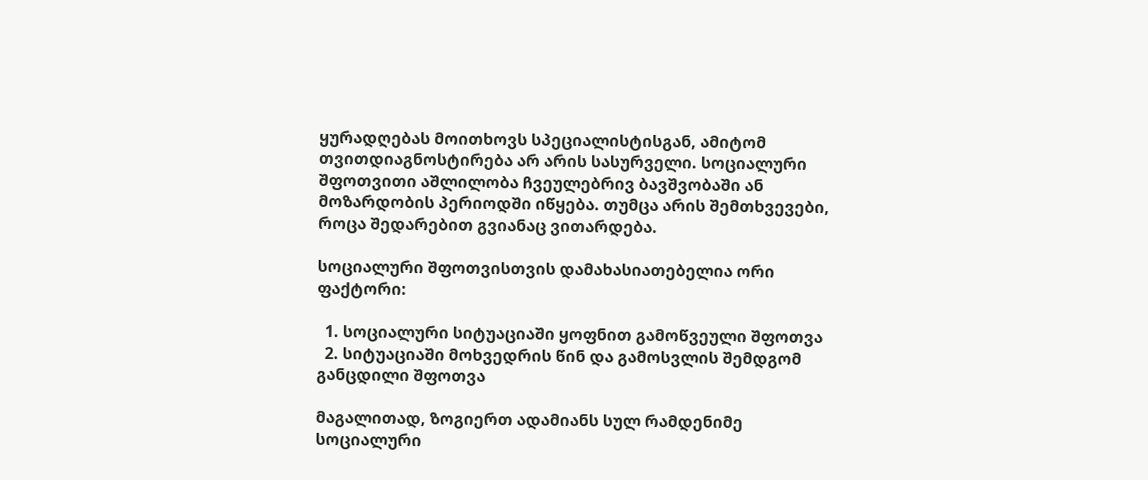ყურადღებას მოითხოვს სპეციალისტისგან, ამიტომ თვითდიაგნოსტირება არ არის სასურველი. სოციალური შფოთვითი აშლილობა ჩვეულებრივ ბავშვობაში ან მოზარდობის პერიოდში იწყება. თუმცა არის შემთხვევები, როცა შედარებით გვიანაც ვითარდება.

სოციალური შფოთვისთვის დამახასიათებელია ორი ფაქტორი:

  1. სოციალური სიტუაციაში ყოფნით გამოწვეული შფოთვა
  2. სიტუაციაში მოხვედრის წინ და გამოსვლის შემდგომ განცდილი შფოთვა

მაგალითად, ზოგიერთ ადამიანს სულ რამდენიმე სოციალური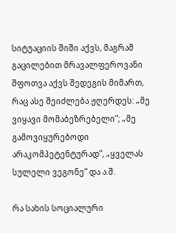სიტუაციის შიში აქვს, მაგრამ გაცილებით მრავალფეროვანი შფოთვა აქვს შედეგის მიმართ, რაც ასე შეიძლება ჟღერდეს: „მე ვიყავი მომაბეზრებელი“; „მე გამოვიყურებოდი არაკომპეტენტურად“, „ყველას სულელი ვეგონე“ და ა.შ.

რა სახის სოციალური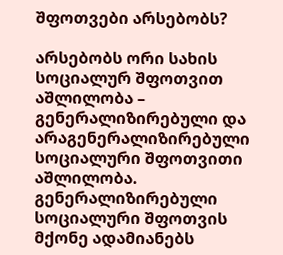შფოთვები არსებობს?

არსებობს ორი სახის სოციალურ შფოთვით აშლილობა – გენერალიზირებული და არაგენერალიზირებული სოციალური შფოთვითი აშლილობა. გენერალიზირებული სოციალური შფოთვის მქონე ადამიანებს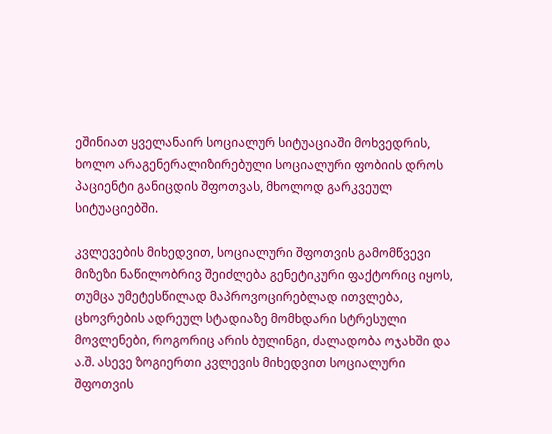ეშინიათ ყველანაირ სოციალურ სიტუაციაში მოხვედრის, ხოლო არაგენერალიზირებული სოციალური ფობიის დროს პაციენტი განიცდის შფოთვას, მხოლოდ გარკვეულ სიტუაციებში.

კვლევების მიხედვით, სოციალური შფოთვის გამომწვევი მიზეზი ნაწილობრივ შეიძლება გენეტიკური ფაქტორიც იყოს, თუმცა უმეტესწილად მაპროვოცირებლად ითვლება, ცხოვრების ადრეულ სტადიაზე მომხდარი სტრესული მოვლენები, როგორიც არის ბულინგი, ძალადობა ოჯახში და ა.შ. ასევე ზოგიერთი კვლევის მიხედვით სოციალური შფოთვის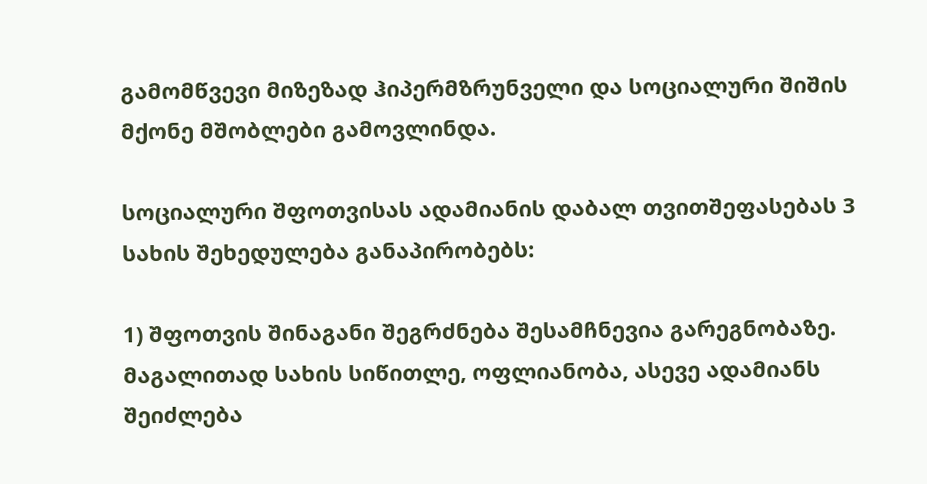გამომწვევი მიზეზად ჰიპერმზრუნველი და სოციალური შიშის მქონე მშობლები გამოვლინდა.

სოციალური შფოთვისას ადამიანის დაბალ თვითშეფასებას 3 სახის შეხედულება განაპირობებს:

1) შფოთვის შინაგანი შეგრძნება შესამჩნევია გარეგნობაზე. მაგალითად სახის სიწითლე, ოფლიანობა, ასევე ადამიანს შეიძლება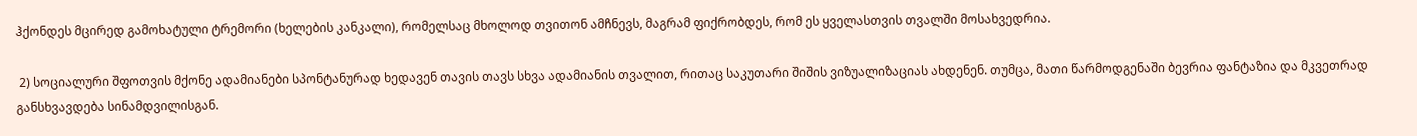ჰქონდეს მცირედ გამოხატული ტრემორი (ხელების კანკალი), რომელსაც მხოლოდ თვითონ ამჩნევს, მაგრამ ფიქრობდეს, რომ ეს ყველასთვის თვალში მოსახვედრია.

 2) სოციალური შფოთვის მქონე ადამიანები სპონტანურად ხედავენ თავის თავს სხვა ადამიანის თვალით, რითაც საკუთარი შიშის ვიზუალიზაციას ახდენენ. თუმცა, მათი წარმოდგენაში ბევრია ფანტაზია და მკვეთრად განსხვავდება სინამდვილისგან.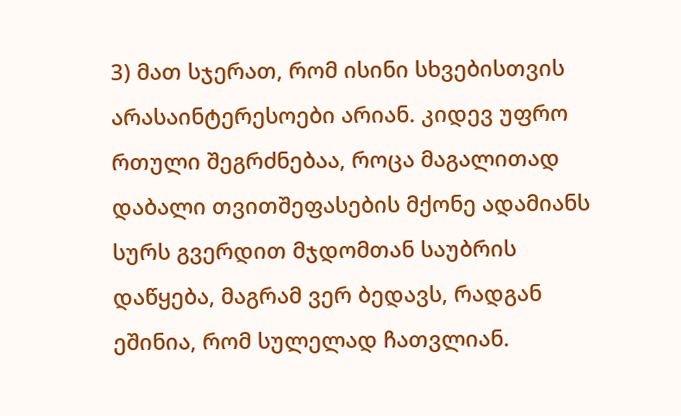3) მათ სჯერათ, რომ ისინი სხვებისთვის არასაინტერესოები არიან. კიდევ უფრო რთული შეგრძნებაა, როცა მაგალითად დაბალი თვითშეფასების მქონე ადამიანს სურს გვერდით მჯდომთან საუბრის დაწყება, მაგრამ ვერ ბედავს, რადგან ეშინია, რომ სულელად ჩათვლიან.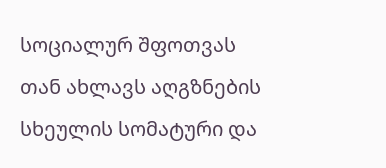სოციალურ შფოთვას თან ახლავს აღგზნების სხეულის სომატური და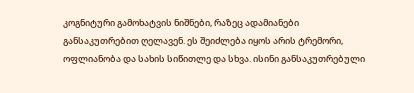კოგნიტური გამოხატვის ნიშნები, რაზეც ადამიანები განსაკუთრებით ღელავენ. ეს შეიძლება იყოს არის ტრემორი, ოფლიანობა და სახის სიწითლე და სხვა. ისინი განსაკუთრებული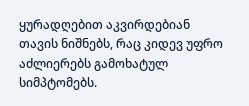ყურადღებით აკვირდებიან თავის ნიშნებს, რაც კიდევ უფრო აძლიერებს გამოხატულ სიმპტომებს.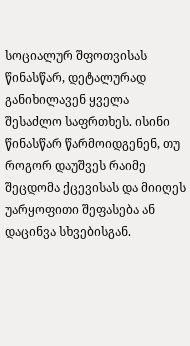სოციალურ შფოთვისას წინასწარ, დეტალურად განიხილავენ ყველა შესაძლო საფრთხეს. ისინი წინასწარ წარმოიდგენენ, თუ როგორ დაუშვეს რაიმე შეცდომა ქცევისას და მიიღეს უარყოფითი შეფასება ან დაცინვა სხვებისგან.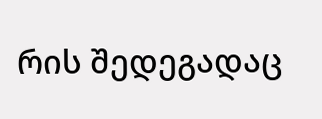რის შედეგადაც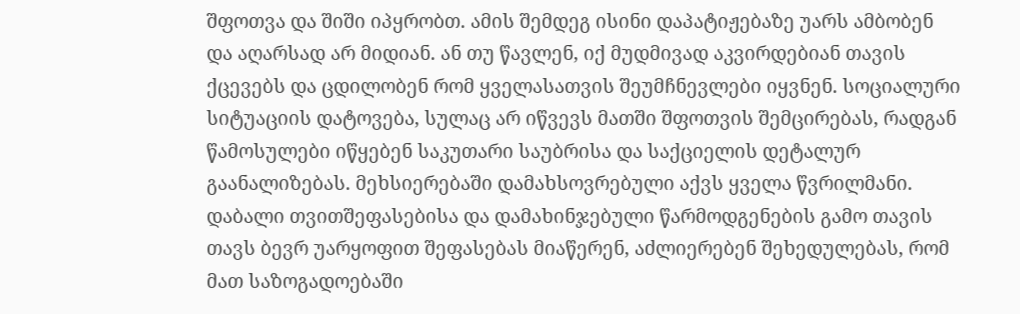შფოთვა და შიში იპყრობთ. ამის შემდეგ ისინი დაპატიჟებაზე უარს ამბობენ და აღარსად არ მიდიან. ან თუ წავლენ, იქ მუდმივად აკვირდებიან თავის ქცევებს და ცდილობენ რომ ყველასათვის შეუმჩნევლები იყვნენ. სოციალური სიტუაციის დატოვება, სულაც არ იწვევს მათში შფოთვის შემცირებას, რადგან წამოსულები იწყებენ საკუთარი საუბრისა და საქციელის დეტალურ გაანალიზებას. მეხსიერებაში დამახსოვრებული აქვს ყველა წვრილმანი. დაბალი თვითშეფასებისა და დამახინჯებული წარმოდგენების გამო თავის თავს ბევრ უარყოფით შეფასებას მიაწერენ, აძლიერებენ შეხედულებას, რომ მათ საზოგადოებაში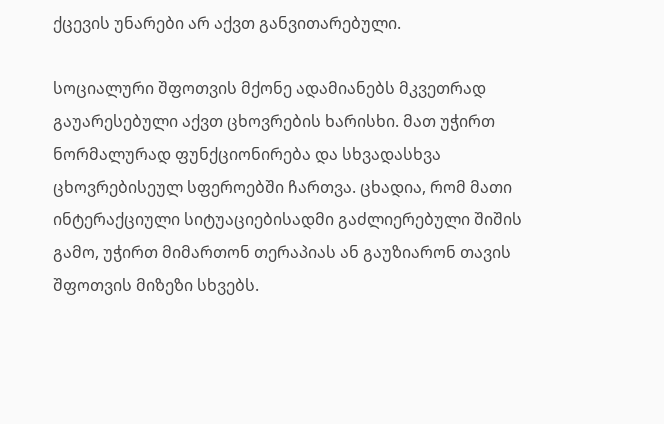ქცევის უნარები არ აქვთ განვითარებული.

სოციალური შფოთვის მქონე ადამიანებს მკვეთრად გაუარესებული აქვთ ცხოვრების ხარისხი. მათ უჭირთ ნორმალურად ფუნქციონირება და სხვადასხვა ცხოვრებისეულ სფეროებში ჩართვა. ცხადია, რომ მათი ინტერაქციული სიტუაციებისადმი გაძლიერებული შიშის გამო, უჭირთ მიმართონ თერაპიას ან გაუზიარონ თავის შფოთვის მიზეზი სხვებს.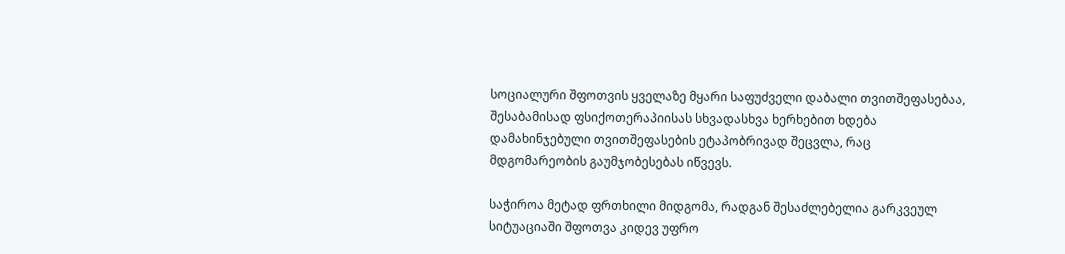სოციალური შფოთვის ყველაზე მყარი საფუძველი დაბალი თვითშეფასებაა, შესაბამისად ფსიქოთერაპიისას სხვადასხვა ხერხებით ხდება დამახინჯებული თვითშეფასების ეტაპობრივად შეცვლა, რაც მდგომარეობის გაუმჯობესებას იწვევს.

საჭიროა მეტად ფრთხილი მიდგომა, რადგან შესაძლებელია გარკვეულ სიტუაციაში შფოთვა კიდევ უფრო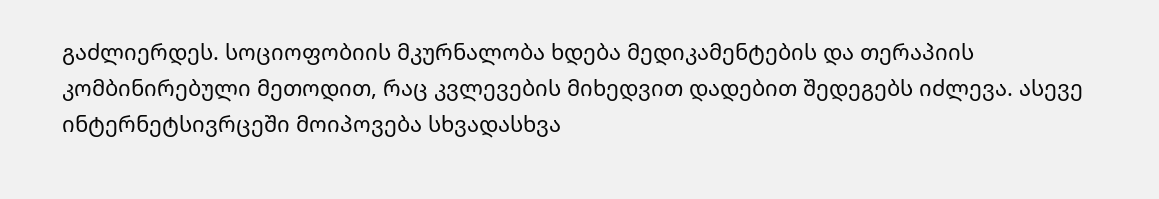გაძლიერდეს. სოციოფობიის მკურნალობა ხდება მედიკამენტების და თერაპიის კომბინირებული მეთოდით, რაც კვლევების მიხედვით დადებით შედეგებს იძლევა. ასევე ინტერნეტსივრცეში მოიპოვება სხვადასხვა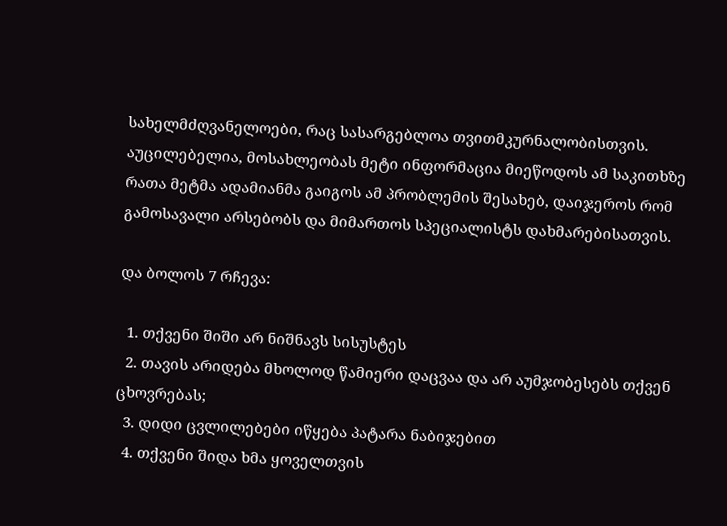სახელმძღვანელოები, რაც სასარგებლოა თვითმკურნალობისთვის. აუცილებელია, მოსახლეობას მეტი ინფორმაცია მიეწოდოს ამ საკითხზე რათა მეტმა ადამიანმა გაიგოს ამ პრობლემის შესახებ, დაიჯეროს რომ გამოსავალი არსებობს და მიმართოს სპეციალისტს დახმარებისათვის.

და ბოლოს 7 რჩევა:

  1. თქვენი შიში არ ნიშნავს სისუსტეს
  2. თავის არიდება მხოლოდ წამიერი დაცვაა და არ აუმჯობესებს თქვენ ცხოვრებას;
  3. დიდი ცვლილებები იწყება პატარა ნაბიჯებით
  4. თქვენი შიდა ხმა ყოველთვის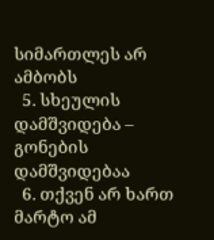სიმართლეს არ ამბობს
  5. სხეულის დამშვიდება – გონების დამშვიდებაა
  6. თქვენ არ ხართ მარტო ამ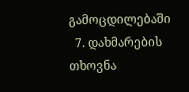გამოცდილებაში
  7. დახმარების თხოვნა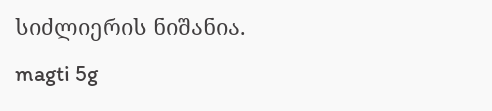სიძლიერის ნიშანია.
magti 5g